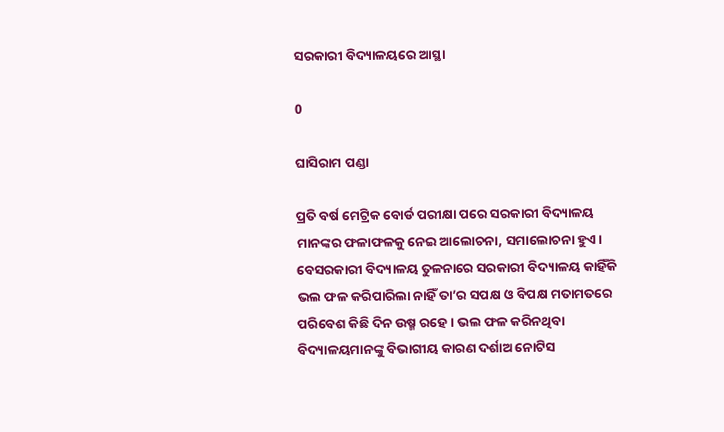ସରକାରୀ ବିଦ୍ୟାଳୟରେ ଆସ୍ଥା

0

ଘାସିରାମ ପଣ୍ଡା

ପ୍ରତି ବର୍ଷ ମେଟ୍ରିକ ବୋର୍ଡ ପରୀକ୍ଷା ପରେ ସରକାରୀ ବିଦ୍ୟାଳୟ ମାନଙ୍କର ଫଳାଫଳକୁ ନେଇ ଆଲୋଚନା, ସମାଲୋଚନା ହୁଏ। ବେସରକାରୀ ବିଦ୍ୟାଳୟ ତୁଳନାରେ ସରକାରୀ ବିଦ୍ୟାଳୟ କାହିଁକି ଭଲ ଫଳ କରିପାରିଲା ନାହିଁ ତା’ର ସପକ୍ଷ ଓ ବିପକ୍ଷ ମତାମତରେ ପରିବେଶ କିଛି ଦିନ ଉଷ୍ମ ରହେ। ଭଲ ଫଳ କରିନଥିବା ବିଦ୍ୟାଳୟମାନଙ୍କୁ ବିଭାଗୀୟ କାରଣ ଦର୍ଶାଅ ନୋଟିସ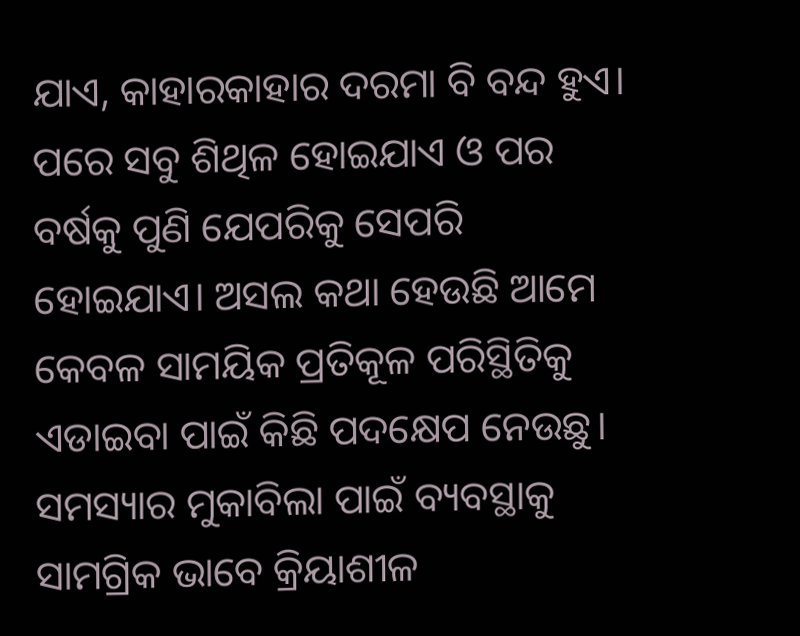ଯାଏ, କାହାରକାହାର ଦରମା ବି ବନ୍ଦ ହୁଏ। ପରେ ସବୁ ଶିଥିଳ ହୋଇଯାଏ ଓ ପର ବର୍ଷକୁ ପୁଣି ଯେପରିକୁ ସେପରି ହୋଇଯାଏ। ଅସଲ କଥା ହେଉଛି ଆମେ କେବଳ ସାମୟିକ ପ୍ରତିକୂଳ ପରିସ୍ଥିତିକୁ ଏଡାଇବା ପାଇଁ କିଛି ପଦକ୍ଷେପ ନେଉଛୁ। ସମସ୍ୟାର ମୁକାବିଲା ପାଇଁ ବ୍ୟବସ୍ଥାକୁ ସାମଗ୍ରିକ ଭାବେ କ୍ରିୟାଶୀଳ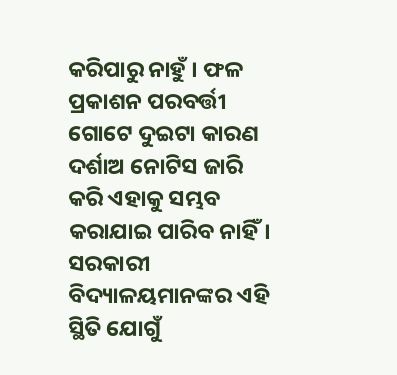କରିପାରୁ ନାହୁଁ । ଫଳ ପ୍ରକାଶନ ପରବର୍ତ୍ତୀ ଗୋଟେ ଦୁଇଟା କାରଣ ଦର୍ଶାଅ ନୋଟିସ ଜାରି କରି ଏହାକୁ ସମ୍ଭବ କରାଯାଇ ପାରିବ ନାହିଁ। ସରକାରୀ ବିଦ୍ୟାଳୟମାନଙ୍କର ଏହି ସ୍ଥିତି ଯୋଗୁଁ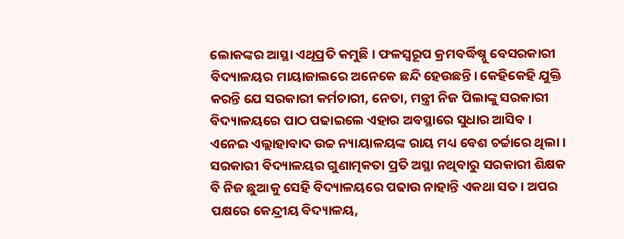ଲୋକଙ୍କର ଆସ୍ଥା ଏଥିପ୍ରତି କମୁଛି। ଫଳସ୍ୱରୂପ କ୍ରମବର୍ଦ୍ଧିଷ୍ନୁ ବେସରକାରୀ ବିଦ୍ୟାଳୟର ମାୟାଜାଲରେ ଅନେକେ ଛନ୍ଦି ହେଉଛନ୍ତି। କେହିକେହି ଯୁକ୍ତି କରନ୍ତି ଯେ ସରକାରୀ କର୍ମଚାରୀ, ନେତା, ମନ୍ତ୍ରୀ ନିଜ ପିଲାଙ୍କୁ ସରକାରୀ ବିଦ୍ୟାଳୟରେ ପାଠ ପଢାଇଲେ ଏହାର ଅବସ୍ଥାରେ ସୁଧାର ଆସିବ। ଏନେଇ ଏଲ୍ଲାହାବାଦ ଉଚ୍ଚ ନ୍ୟାୟାଳୟଙ୍କ ରାୟ ମଧ୍ୟ ବେଶ ଚର୍ଚ୍ଚାରେ ଥିଲା। ସରକାରୀ ବିଦ୍ୟାଳୟର ଗୁଣାତ୍ମକତା ପ୍ରତି ଅସ୍ଥା ନଥିବାରୁ ସରକାରୀ ଶିକ୍ଷକ ବି ନିଜ ଛୁଆକୁ ସେହି ବିଦ୍ୟାଳୟରେ ପଢାଉ ନାହାନ୍ତି ଏକଥା ସତ। ଅପର ପକ୍ଷରେ କେନ୍ଦ୍ରୀୟ ବିଦ୍ୟାଳୟ,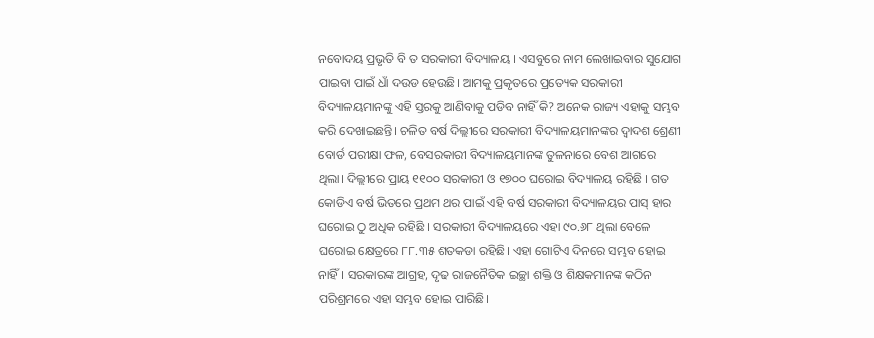ନବୋଦୟ ପ୍ରଭୃତି ବି ତ ସରକାରୀ ବିଦ୍ୟାଳୟ । ଏସବୁରେ ନାମ ଲେଖାଇବାର ସୁଯୋଗ ପାଇବା ପାଇଁ ଧାଁ ଦଉଡ ହେଉଛି। ଆମକୁ ପ୍ରକୃତରେ ପ୍ରତ୍ୟେକ ସରକାରୀ ବିଦ୍ୟାଳୟମାନଙ୍କୁ ଏହି ସ୍ତରକୁ ଆଣିବାକୁ ପଡିବ ନାହିଁ କି? ଅନେକ ରାଜ୍ୟ ଏହାକୁ ସମ୍ଭବ କରି ଦେଖାଇଛନ୍ତି। ଚଳିତ ବର୍ଷ ଦିଲ୍ଲୀରେ ସରକାରୀ ବିଦ୍ୟାଳୟମାନଙ୍କର ଦ୍ୱାଦଶ ଶ୍ରେଣୀ ବୋର୍ଡ ପରୀକ୍ଷା ଫଳ, ବେସରକାରୀ ବିଦ୍ୟାଳୟମାନଙ୍କ ତୁଳନାରେ ବେଶ ଆଗରେ ଥିଲା। ଦିଲ୍ଲୀରେ ପ୍ରାୟ ୧୧୦୦ ସରକାରୀ ଓ ୧୭୦୦ ଘରୋଇ ବିଦ୍ୟାଳୟ ରହିଛି । ଗତ କୋଡିଏ ବର୍ଷ ଭିତରେ ପ୍ରଥମ ଥର ପାଇଁ ଏହି ବର୍ଷ ସରକାରୀ ବିଦ୍ୟାଳୟର ପାସ୍‌ ହାର ଘରୋଇ ଠୁ ଅଧିକ ରହିଛି । ସରକାରୀ ବିଦ୍ୟାଳୟରେ ଏହା ୯୦.୬୮ ଥିଲା ବେଳେ ଘରୋଇ କ୍ଷେତ୍ରରେ ୮୮.୩୫ ଶତକଡା ରହିଛି। ଏହା ଗୋଟିଏ ଦିନରେ ସମ୍ଭବ ହୋଇ ନାହିଁ। ସରକାରଙ୍କ ଆଗ୍ରହ, ଦୃଢ ରାଜନୈତିକ ଇଚ୍ଛା ଶକ୍ତି ଓ ଶିକ୍ଷକମାନଙ୍କ କଠିନ ପରିଶ୍ରମରେ ଏହା ସମ୍ଭବ ହୋଇ ପାରିଛି।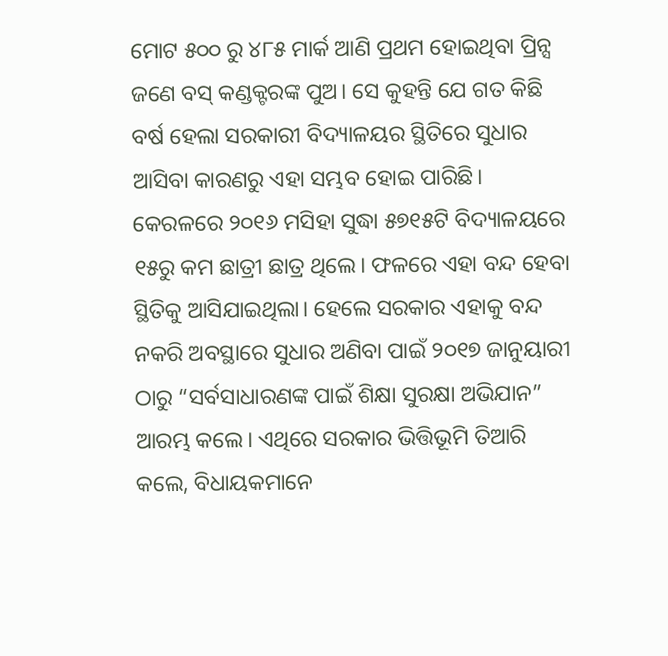ମୋଟ ୫୦୦ ରୁ ୪୮୫ ମାର୍କ ଆଣି ପ୍ରଥମ ହୋଇଥିବା ପ୍ରିନ୍ସ ଜଣେ ବସ୍‌ କଣ୍ଡକ୍ଟରଙ୍କ ପୁଅ। ସେ କୁହନ୍ତି ଯେ ଗତ କିଛି ବର୍ଷ ହେଲା ସରକାରୀ ବିଦ୍ୟାଳୟର ସ୍ଥିତିରେ ସୁଧାର ଆସିବା କାରଣରୁ ଏହା ସମ୍ଭବ ହୋଇ ପାରିଛି। କେରଳରେ ୨୦୧୬ ମସିହା ସୁଦ୍ଧା ୫୭୧୫ଟି ବିଦ୍ୟାଳୟରେ ୧୫ରୁ କମ ଛାତ୍ରୀ ଛାତ୍ର ଥିଲେ। ଫଳରେ ଏହା ବନ୍ଦ ହେବା ସ୍ଥିତିକୁ ଆସିଯାଇଥିଲା। ହେଲେ ସରକାର ଏହାକୁ ବନ୍ଦ ନକରି ଅବସ୍ଥାରେ ସୁଧାର ଅଣିବା ପାଇଁ ୨୦୧୭ ଜାନୁୟାରୀ ଠାରୁ “ସର୍ବସାଧାରଣଙ୍କ ପାଇଁ ଶିକ୍ଷା ସୁରକ୍ଷା ଅଭିଯାନ” ଆରମ୍ଭ କଲେ। ଏଥିରେ ସରକାର ଭିତ୍ତିଭୂମି ତିଆରି କଲେ, ବିଧାୟକମାନେ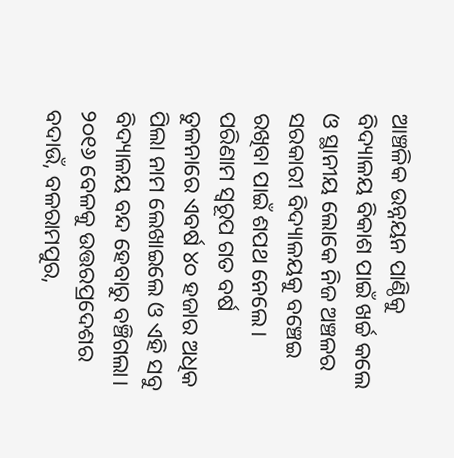ଆଞ୍ଚଳିକ ଉନ୍ନୟନ ପାଣ୍ଠିକୁ ବିଦ୍ୟାଳୟ ବିକାଶ ପାଇଁ ଖର୍ଚ୍ଚ କଲେ ଓ ସ୍ଥାନୀୟ ଲୋକେ ନିଜ ଅଞ୍ଚଳର ସରକାରୀ ବିଦ୍ୟାଳୟକୁ ବଞ୍ଚେଇ ରଖିବା ପାଇଁ ଶପଥ ନେଲେ। ପରିଣାମ ସ୍ୱରୂପ ଗତ ବର୍ଷ ତୁଳନାରେ ଏବର୍ଷ ୪୦ ହଜାର ଅଧିକ ପିଲା ନାମ ଲେଖାଇଲେ ଓ ଏହି ସବୁ ବିଦ୍ୟାଳୟ ବନ୍ଦ ହେବାରୁ ବଞ୍ଚିଗଲା। ୨୦୧୬ ବେଳକୁ ଉତ୍ତରପ୍ରଦେଶର ବଦାଉଁ, ବଳରାମପୁର,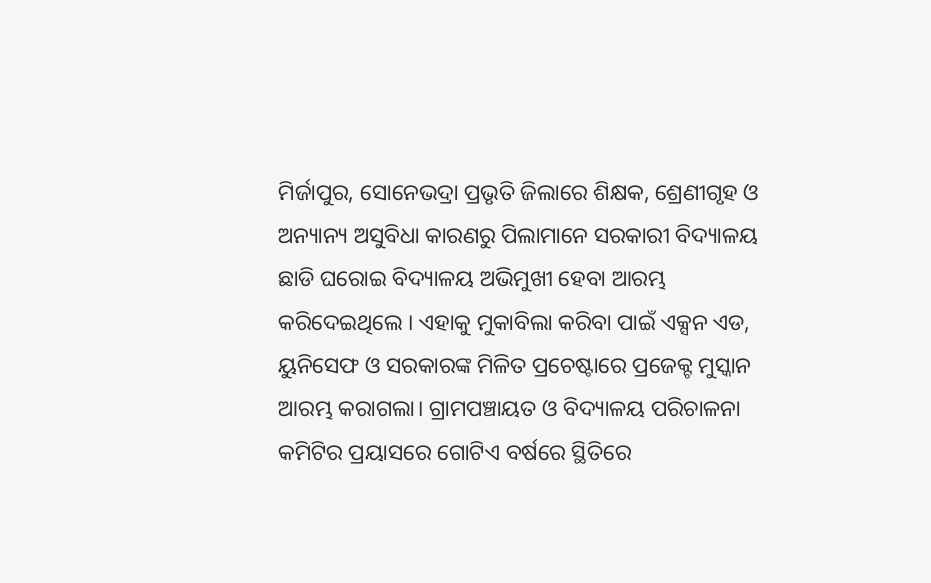ମିର୍ଜାପୁର, ସୋନେଭଦ୍ରା ପ୍ରଭୃତି ଜିଲାରେ ଶିକ୍ଷକ, ଶ୍ରେଣୀଗୃହ ଓ ଅନ୍ୟାନ୍ୟ ଅସୁବିଧା କାରଣରୁ ପିଲାମାନେ ସରକାରୀ ବିଦ୍ୟାଳୟ ଛାଡି ଘରୋଇ ବିଦ୍ୟାଳୟ ଅଭିମୁଖୀ ହେବା ଆରମ୍ଭ କରିଦେଇଥିଲେ । ଏହାକୁ ମୁକାବିଲା କରିବା ପାଇଁ ଏକ୍ସନ ଏଡ, ୟୁନିସେଫ ଓ ସରକାରଙ୍କ ମିଳିତ ପ୍ରଚେଷ୍ଟାରେ ପ୍ରଜେକ୍ଟ ମୁସ୍କାନ ଆରମ୍ଭ କରାଗଲା। ଗ୍ରାମପଞ୍ଚାୟତ ଓ ବିଦ୍ୟାଳୟ ପରିଚାଳନା କମିଟିର ପ୍ରୟାସରେ ଗୋଟିଏ ବର୍ଷରେ ସ୍ଥିତିରେ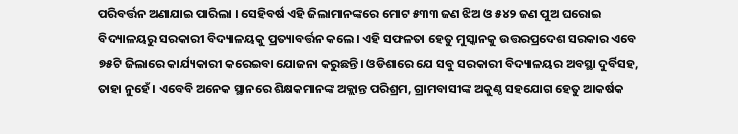ପରିବର୍ତ୍ତନ ଅଣାଯାଇ ପାରିଲା । ସେହିବର୍ଷ ଏହି ଜିଲାମାନଙ୍କରେ ମୋଟ ୫୩୩ ଜଣ ଝିଅ ଓ ୫୪୨ ଜଣ ପୁଅ ଘରୋଇ ବିଦ୍ୟାଳୟରୁ ସରକାରୀ ବିଦ୍ୟାଳୟକୁ ପ୍ରତ୍ୟାବର୍ତ୍ତନ କଲେ। ଏହି ସଫଳତା ହେତୁ ମୁସ୍କାନକୁ ଉତ୍ତରପ୍ରଦେଶ ସରକାର ଏବେ ୭୫ଟି ଜିଲାରେ କାର୍ଯ୍ୟକାରୀ କରେଇବା ଯୋଜନା କରୁଛନ୍ତି। ଓଡିଶାରେ ଯେ ସବୁ ସରକାରୀ ବିଦ୍ୟାଳୟର ଅବସ୍ଥା ଦୁର୍ବିସହ, ତାହା ନୁହେଁ। ଏବେବି ଅନେକ ସ୍ଥାନରେ ଶିକ୍ଷକମାନଙ୍କ ଅକ୍ଲାନ୍ତ ପରିଶ୍ରମ, ଗ୍ରାମବାସୀଙ୍କ ଅକୁଣ୍ଠ ସହଯୋଗ ହେତୁ ଆକର୍ଷକ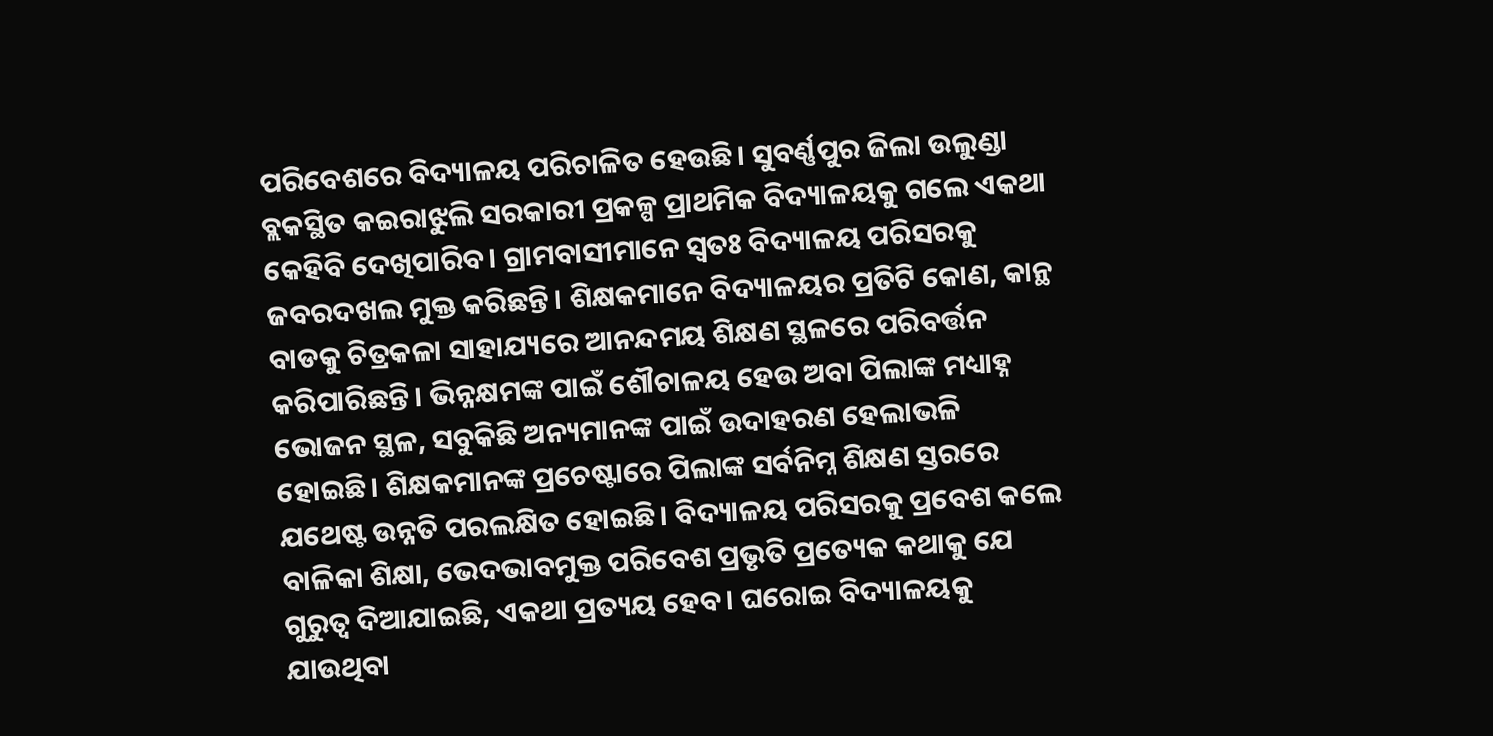ପରିବେଶରେ ବିଦ୍ୟାଳୟ ପରିଚାଳିତ ହେଉଛି। ସୁବର୍ଣ୍ଣପୁର ଜିଲା ଉଲୁଣ୍ଡା ବ୍ଲକସ୍ଥିତ କଇରାଝୁଲି ସରକାରୀ ପ୍ରକଳ୍ପ ପ୍ରାଥମିକ ବିଦ୍ୟାଳୟକୁ ଗଲେ ଏକଥା କେହିବି ଦେଖିପାରିବ। ଗ୍ରାମବାସୀମାନେ ସ୍ୱତଃ ବିଦ୍ୟାଳୟ ପରିସରକୁ ଜବରଦଖଲ ମୁକ୍ତ କରିଛନ୍ତି। ଶିକ୍ଷକମାନେ ବିଦ୍ୟାଳୟର ପ୍ରତିଟି କୋଣ, କାନ୍ଥ ବାଡକୁ ଚିତ୍ରକଳା ସାହାଯ୍ୟରେ ଆନନ୍ଦମୟ ଶିକ୍ଷଣ ସ୍ଥଳରେ ପରିବର୍ତ୍ତନ କରିପାରିଛନ୍ତି। ଭିନ୍ନକ୍ଷମଙ୍କ ପାଇଁ ଶୌଚାଳୟ ହେଉ ଅବା ପିଲାଙ୍କ ମଧ୍ୟାହ୍ନ ଭୋଜନ ସ୍ଥଳ, ସବୁକିଛି ଅନ୍ୟମାନଙ୍କ ପାଇଁ ଉଦାହରଣ ହେଲାଭଳି ହୋଇଛି। ଶିକ୍ଷକମାନଙ୍କ ପ୍ରଚେଷ୍ଟାରେ ପିଲାଙ୍କ ସର୍ବନିମ୍ନ ଶିକ୍ଷଣ ସ୍ତରରେ ଯଥେଷ୍ଟ ଉନ୍ନତି ପରଲକ୍ଷିତ ହୋଇଛି। ବିଦ୍ୟାଳୟ ପରିସରକୁ ପ୍ରବେଶ କଲେ ବାଳିକା ଶିକ୍ଷା, ଭେଦଭାବମୁକ୍ତ ପରିବେଶ ପ୍ରଭୃତି ପ୍ରତ୍ୟେକ କଥାକୁ ଯେ ଗୁରୁତ୍ୱ ଦିଆଯାଇଛି, ଏକଥା ପ୍ରତ୍ୟୟ ହେବ। ଘରୋଇ ବିଦ୍ୟାଳୟକୁ ଯାଉଥିବା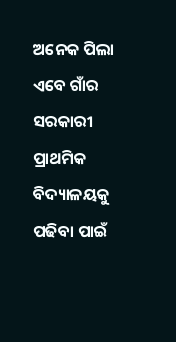ଅନେକ ପିଲା ଏବେ ଗାଁର ସରକାରୀ ପ୍ରାଥମିକ ବିଦ୍ୟାଳୟକୁ ପଢିବା ପାଇଁ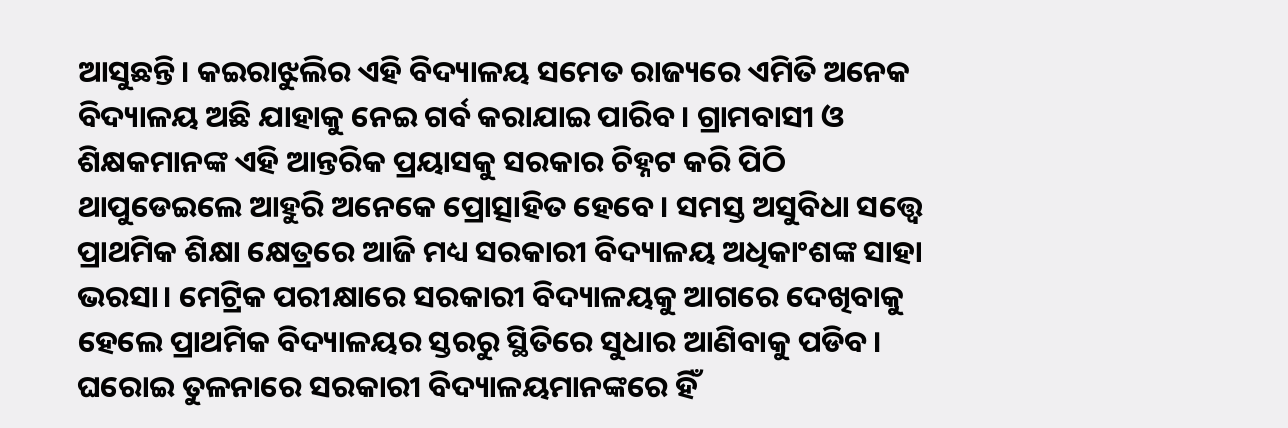ଆସୁଛନ୍ତି। କଇରାଝୁଲିର ଏହି ବିଦ୍ୟାଳୟ ସମେତ ରାଜ୍ୟରେ ଏମିତି ଅନେକ ବିଦ୍ୟାଳୟ ଅଛି ଯାହାକୁ ନେଇ ଗର୍ବ କରାଯାଇ ପାରିବ। ଗ୍ରାମବାସୀ ଓ ଶିକ୍ଷକମାନଙ୍କ ଏହି ଆନ୍ତରିକ ପ୍ରୟାସକୁ ସରକାର ଚିହ୍ନଟ କରି ପିଠି ଥାପୁଡେଇଲେ ଆହୁରି ଅନେକେ ପ୍ରୋତ୍ସାହିତ ହେବେ। ସମସ୍ତ ଅସୁବିଧା ସତ୍ତ୍ୱେ ପ୍ରାଥମିକ ଶିକ୍ଷା କ୍ଷେତ୍ରରେ ଆଜି ମଧ୍ୟ ସରକାରୀ ବିଦ୍ୟାଳୟ ଅଧିକାଂଶଙ୍କ ସାହା ଭରସା। ମେଟ୍ରିକ ପରୀକ୍ଷାରେ ସରକାରୀ ବିଦ୍ୟାଳୟକୁ ଆଗରେ ଦେଖିବାକୁ ହେଲେ ପ୍ରାଥମିକ ବିଦ୍ୟାଳୟର ସ୍ତରରୁ ସ୍ଥିତିରେ ସୁଧାର ଆଣିବାକୁ ପଡିବ। ଘରୋଇ ତୁଳନାରେ ସରକାରୀ ବିଦ୍ୟାଳୟମାନଙ୍କରେ ହିଁ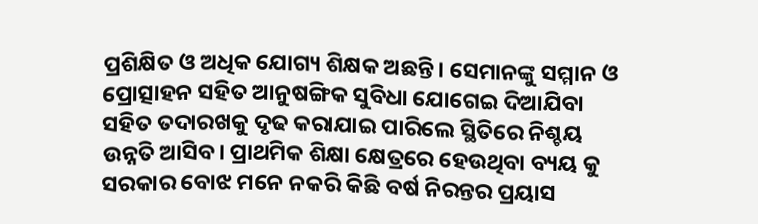ପ୍ରଶିକ୍ଷିତ ଓ ଅଧିକ ଯୋଗ୍ୟ ଶିକ୍ଷକ ଅଛନ୍ତି। ସେମାନଙ୍କୁ ସମ୍ମାନ ଓ ପ୍ରୋତ୍ସାହନ ସହିତ ଆନୁଷଙ୍ଗିକ ସୁବିଧା ଯୋଗେଇ ଦିଆଯିବା ସହିତ ତଦାରଖକୁ ଦୃଢ କରାଯାଇ ପାରିଲେ ସ୍ଥିତିରେ ନିଶ୍ଚୟ ଉନ୍ନତି ଆସିବ। ପ୍ରାଥମିକ ଶିକ୍ଷା କ୍ଷେତ୍ରରେ ହେଉଥିବା ବ୍ୟୟ କୁ ସରକାର ବୋଝ ମନେ ନକରି କିଛି ବର୍ଷ ନିରନ୍ତର ପ୍ରୟାସ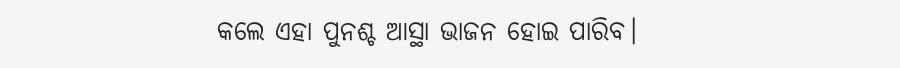କଲେ ଏହା ପୁନଶ୍ଚ ଆସ୍ଥା ଭାଜନ ହୋଇ ପାରିବ।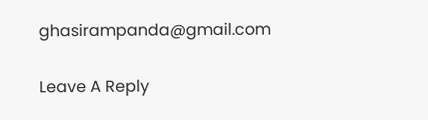ghasirampanda@gmail.com

Leave A Reply